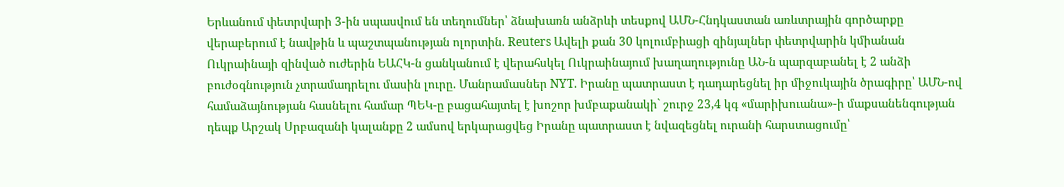Երևանում փետրվարի 3-ին սպասվում են տեղումներ՝ ձնախառն անձրևի տեսքով ԱՄՆ-Հնդկաստան առևտրային գործարքը վերաբերում է նավթին և պաշտպանության ոլորտին. Reuters Ավելի քան 30 կոլումբիացի զինյալներ փետրվարին կմիանան Ուկրաինայի զինված ուժերին ԵԱՀԿ-ն ցանկանում է վերահսկել Ուկրաինայում խաղաղությունը ԱՆ-ն պարզաբանել է 2 անձի բուժօգնություն չտրամադրելու մասին լուրը. Մանրամասներ NYT. Իրանը պատրաստ է դադարեցնել իր միջուկային ծրագիրը՝ ԱՄՆ-ով համաձայնության հասնելու համար ՊԵԿ-ը բացահայտել է խոշոր խմբաքանակի` շուրջ 23,4 կգ «մարիխուանա»-ի մաքսանենգության դեպք Արշակ Սրբազանի կալանքը 2 ամսով երկարացվեց Իրանը պատրաստ է նվազեցնել ուրանի հարստացումը՝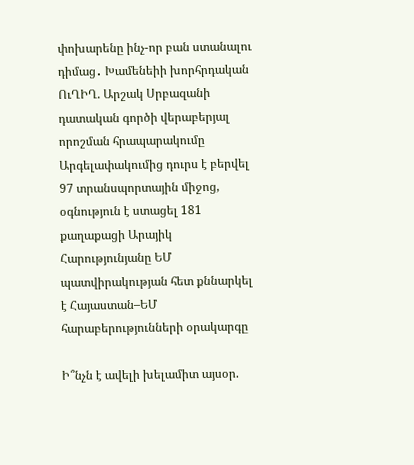փոխարենը ինչ-որ բան ստանալու դիմաց․ Խամենեիի խորհրդական ՈւՂԻՂ. Արշակ Սրբազանի դատական գործի վերաբերյալ որոշման հրապարակումը Արգելափակումից դուրս է բերվել 97 տրանսպորտային միջոց, օգնություն է ստացել 181 քաղաքացի Արայիկ Հարությունյանը ԵՄ պատվիրակության հետ քննարկել է Հայաստան–ԵՄ հարաբերությունների օրակարգը

Ի՞նչն է ավելի խելամիտ այսօր.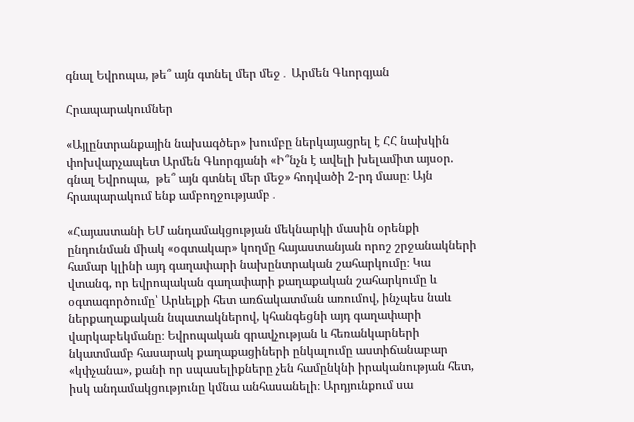գնալ Եվրոպա, թե՞ այն գտնել մեր մեջ․ Արմեն Գևորգյան

Հրապարակումներ

«Այլընտրանքային նախագծեր» խումբը ներկայացրել է ՀՀ նախկին փոխվարչապետ Արմեն Գևորգյանի «Ի՞նչն է ավելի խելամիտ այսօր. գնալ Եվրոպա,  թե՞ այն գտնել մեր մեջ» հոդվածի 2-րդ մասը։ Այն հրապարակում ենք ամբողջությամբ․

«Հայաստանի ԵՄ անդամակցության մեկնարկի մասին օրենքի ընդունման միակ «օգտակար» կողմը հայաստանյան որոշ շրջանակների համար կլինի այդ գաղափարի նախընտրական շահարկումը։ Կա վտանգ, որ եվրոպական գաղափարի քաղաքական շահարկումը և օգտագործումը՝ Արևելքի հետ առճակատման առումով, ինչպես նաև ներքաղաքական նպատակներով, կհանգեցնի այդ գաղափարի վարկաբեկմանը։ Եվրոպական գրավչության և հեռանկարների նկատմամբ հասարակ քաղաքացիների ընկալումը աստիճանաբար «կփչանա», քանի որ սպասելիքները չեն համընկնի իրականության հետ, իսկ անդամակցությունը կմնա անհասանելի։ Արդյունքում սա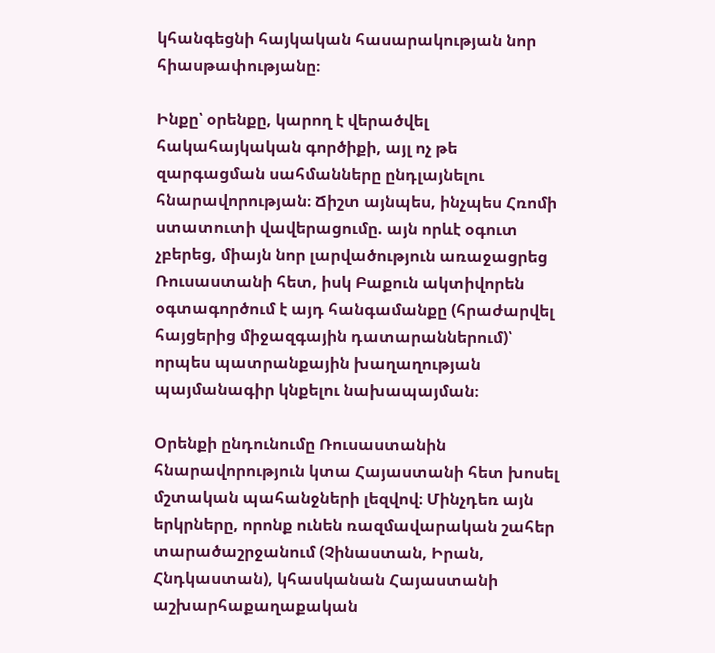կհանգեցնի հայկական հասարակության նոր հիասթափությանը։

Ինքը՝ օրենքը, կարող է վերածվել հակահայկական գործիքի, այլ ոչ թե զարգացման սահմանները ընդլայնելու հնարավորության։ Ճիշտ այնպես, ինչպես Հռոմի ստատուտի վավերացումը. այն որևէ օգուտ չբերեց, միայն նոր լարվածություն առաջացրեց Ռուսաստանի հետ, իսկ Բաքուն ակտիվորեն օգտագործում է այդ հանգամանքը (հրաժարվել հայցերից միջազգային դատարաններում)՝ որպես պատրանքային խաղաղության պայմանագիր կնքելու նախապայման։

Օրենքի ընդունումը Ռուսաստանին հնարավորություն կտա Հայաստանի հետ խոսել մշտական պահանջների լեզվով։ Մինչդեռ այն երկրները, որոնք ունեն ռազմավարական շահեր տարածաշրջանում (Չինաստան, Իրան, Հնդկաստան), կհասկանան Հայաստանի աշխարհաքաղաքական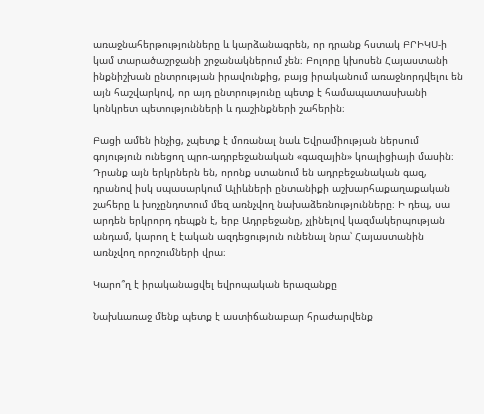առաջնահերթությունները և կարձանագրեն, որ դրանք հստակ ԲՐԻԿՍ-ի կամ տարածաշրջանի շրջանակներում չեն։ Բոլորը կխոսեն Հայաստանի ինքնիշխան ընտրության իրավունքից, բայց իրականում առաջնորդվելու են այն հաշվարկով, որ այդ ընտրությունը պետք է համապատասխանի կոնկրետ պետությունների և դաշինքների շահերին։

Բացի ամեն ինչից, չպետք է մոռանալ նաև Եվրամիության ներսում գոյություն ունեցող պրո-ադրբեջանական «գազային» կոալիցիայի մասին։ Դրանք այն երկրներն են, որոնք ստանում են ադրբեջանական գազ, դրանով իսկ սպասարկում Ալիևների ընտանիքի աշխարհաքաղաքական շահերը և խոչընդոտում մեզ առնչվող նախաձեռնությունները։ Ի դեպ, սա արդեն երկրորդ դեպքն է, երբ Ադրբեջանը, չլինելով կազմակերպության անդամ, կարող է էական ազդեցություն ունենալ նրա՝ Հայաստանին առնչվող որոշումների վրա։

Կարո՞ղ է իրականացվել եվրոպական երազանքը

Նախևառաջ մենք պետք է աստիճանաբար հրաժարվենք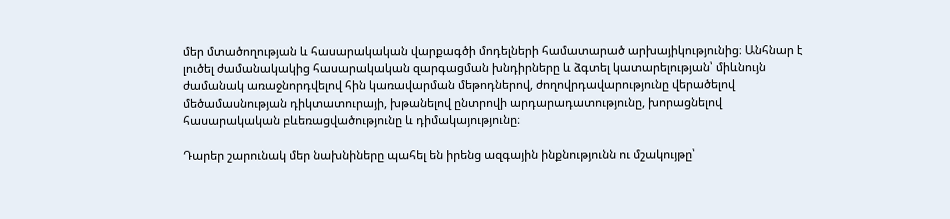մեր մտածողության և հասարակական վարքագծի մոդելների համատարած արխայիկությունից։ Անհնար է լուծել ժամանակակից հասարակական զարգացման խնդիրները և ձգտել կատարելության՝ միևնույն ժամանակ առաջնորդվելով հին կառավարման մեթոդներով, ժողովրդավարությունը վերածելով մեծամասնության դիկտատուրայի, խթանելով ընտրովի արդարադատությունը, խորացնելով հասարակական բևեռացվածությունը և դիմակայությունը։

Դարեր շարունակ մեր նախնիները պահել են իրենց ազգային ինքնությունն ու մշակույթը՝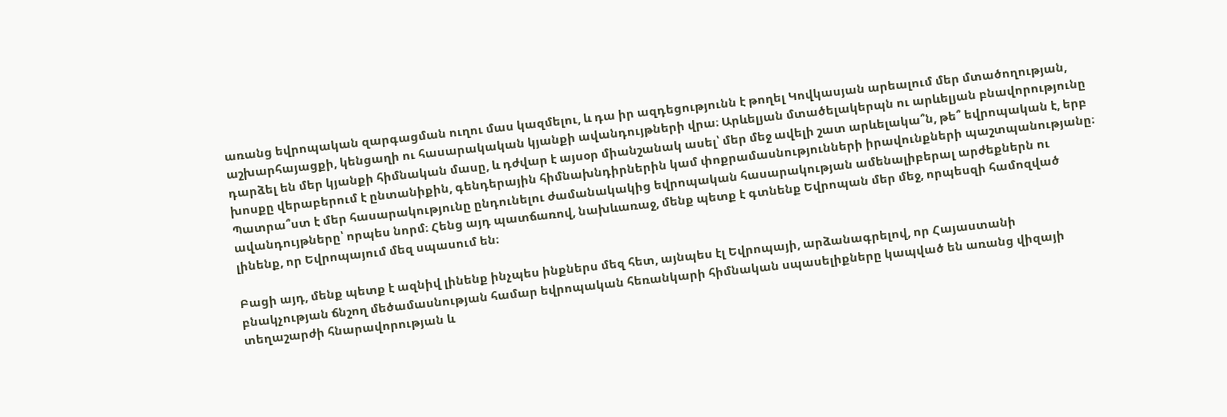առանց եվրոպական զարգացման ուղու մաս կազմելու, և դա իր ազդեցությունն է թողել Կովկասյան արեալում մեր մտածողության, աշխարհայացքի, կենցաղի ու հասարակական կյանքի ավանդույթների վրա։ Արևելյան մտածելակերպն ու արևելյան բնավորությունը դարձել են մեր կյանքի հիմնական մասը, և դժվար է այսօր միանշանակ ասել՝ մեր մեջ ավելի շատ արևելակա՞ն, թե՞ եվրոպական է, երբ խոսքը վերաբերում է ընտանիքին, գենդերային հիմնախնդիրներին կամ փոքրամասնությունների իրավունքների պաշտպանությանը։ Պատրա՞ստ է մեր հասարակությունը ընդունելու ժամանակակից եվրոպական հասարակության ամենալիբերալ արժեքներն ու ավանդույթները՝ որպես նորմ։ Հենց այդ պատճառով, նախևառաջ, մենք պետք է գտնենք Եվրոպան մեր մեջ, որպեսզի համոզված լինենք, որ Եվրոպայում մեզ սպասում են։

Բացի այդ, մենք պետք է ազնիվ լինենք ինչպես ինքներս մեզ հետ, այնպես էլ Եվրոպայի, արձանագրելով, որ Հայաստանի բնակչության ճնշող մեծամասնության համար եվրոպական հեռանկարի հիմնական սպասելիքները կապված են առանց վիզայի տեղաշարժի հնարավորության և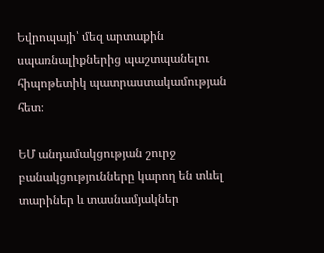Եվրոպայի՝ մեզ արտաքին սպառնալիքներից պաշտպանելու հիպոթետիկ պատրաստակամության հետ։

ԵՄ անդամակցության շուրջ բանակցությունները կարող են տևել տարիներ և տասնամյակներ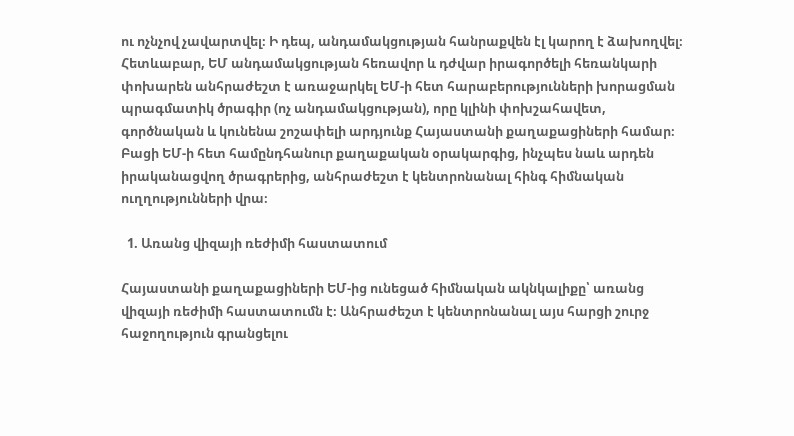ու ոչնչով չավարտվել։ Ի դեպ, անդամակցության հանրաքվեն էլ կարող է ձախողվել։ Հետևաբար, ԵՄ անդամակցության հեռավոր և դժվար իրագործելի հեռանկարի փոխարեն անհրաժեշտ է առաջարկել ԵՄ-ի հետ հարաբերությունների խորացման պրագմատիկ ծրագիր (ոչ անդամակցության), որը կլինի փոխշահավետ, գործնական և կունենա շոշափելի արդյունք Հայաստանի քաղաքացիների համար։ Բացի ԵՄ-ի հետ համընդհանուր քաղաքական օրակարգից, ինչպես նաև արդեն իրականացվող ծրագրերից, անհրաժեշտ է կենտրոնանալ հինգ հիմնական ուղղությունների վրա։

  1. Առանց վիզայի ռեժիմի հաստատում

Հայաստանի քաղաքացիների ԵՄ-ից ունեցած հիմնական ակնկալիքը՝ առանց վիզայի ռեժիմի հաստատումն է։ Անհրաժեշտ է կենտրոնանալ այս հարցի շուրջ հաջողություն գրանցելու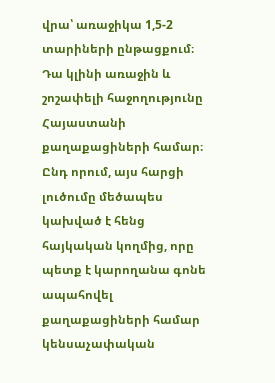վրա՝ առաջիկա 1,5-2 տարիների ընթացքում։ Դա կլինի առաջին և շոշափելի հաջողությունը Հայաստանի քաղաքացիների համար։ Ընդ որում, այս հարցի լուծումը մեծապես կախված է հենց հայկական կողմից, որը պետք է կարողանա գոնե ապահովել քաղաքացիների համար կենսաչափական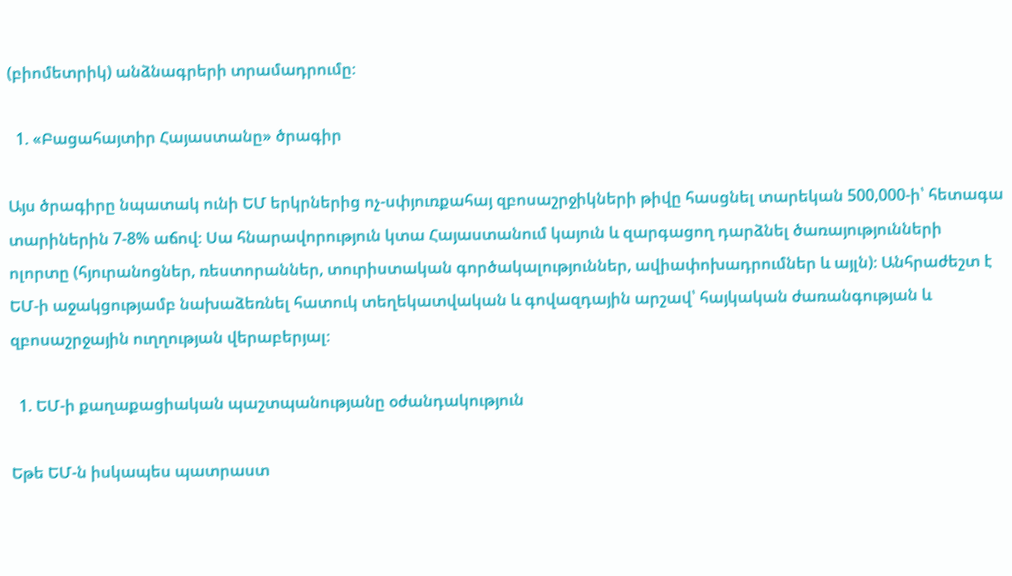(բիոմետրիկ) անձնագրերի տրամադրումը։

  1. «Բացահայտիր Հայաստանը» ծրագիր

Այս ծրագիրը նպատակ ունի ԵՄ երկրներից ոչ-սփյուռքահայ զբոսաշրջիկների թիվը հասցնել տարեկան 500,000-ի՝ հետագա տարիներին 7-8% աճով։ Սա հնարավորություն կտա Հայաստանում կայուն և զարգացող դարձնել ծառայությունների ոլորտը (հյուրանոցներ, ռեստորաններ, տուրիստական գործակալություններ, ավիափոխադրումներ և այլն)։ Անհրաժեշտ է ԵՄ-ի աջակցությամբ նախաձեռնել հատուկ տեղեկատվական և գովազդային արշավ՝ հայկական ժառանգության և զբոսաշրջային ուղղության վերաբերյալ։

  1. ԵՄ-ի քաղաքացիական պաշտպանությանը օժանդակություն

Եթե ԵՄ-ն իսկապես պատրաստ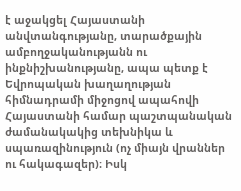է աջակցել Հայաստանի անվտանգությանը, տարածքային ամբողջականությանն ու ինքնիշխանությանը, ապա պետք է Եվրոպական խաղաղության հիմնադրամի միջոցով ապահովի Հայաստանի համար պաշտպանական ժամանակակից տեխնիկա և սպառազինություն (ոչ միայն վրաններ ու հակագազեր)։ Իսկ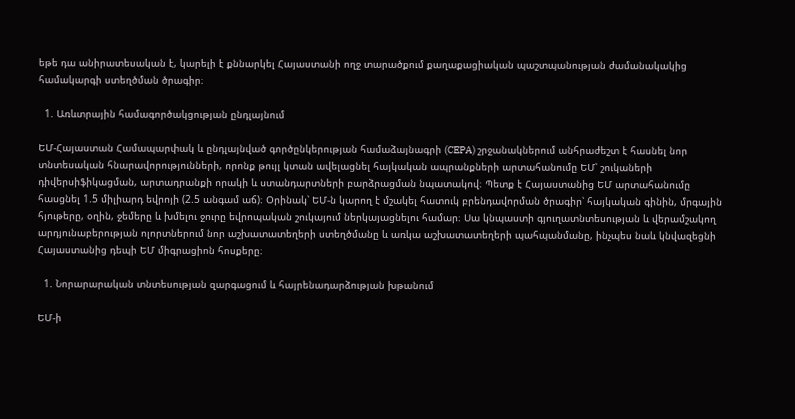եթե դա անիրատեսական է, կարելի է քննարկել Հայաստանի ողջ տարածքում քաղաքացիական պաշտպանության ժամանակակից համակարգի ստեղծման ծրագիր։

  1. Առևտրային համագործակցության ընդլայնում

ԵՄ-Հայաստան Համապարփակ և ընդլայնված գործընկերության համաձայնագրի (CEPA) շրջանակներում անհրաժեշտ է հասնել նոր տնտեսական հնարավորությունների, որոնք թույլ կտան ավելացնել հայկական ապրանքների արտահանումը ԵՄ՝ շուկաների դիվերսիֆիկացման, արտադրանքի որակի և ստանդարտների բարձրացման նպատակով։ Պետք է Հայաստանից ԵՄ արտահանումը հասցնել 1.5 միլիարդ եվրոյի (2.5 անգամ աճ)։ Օրինակ՝ ԵՄ-ն կարող է մշակել հատուկ բրենդավորման ծրագիր՝ հայկական գինին, մրգային հյութերը, օղին, ջեմերը և խմելու ջուրը եվրոպական շուկայում ներկայացնելու համար։ Սա կնպաստի գյուղատնտեսության և վերամշակող արդյունաբերության ոլորտներում նոր աշխատատեղերի ստեղծմանը և առկա աշխատատեղերի պահպանմանը, ինչպես նաև կնվազեցնի Հայաստանից դեպի ԵՄ միգրացիոն հոսքերը։

  1. Նորարարական տնտեսության զարգացում և հայրենադարձության խթանում

ԵՄ-ի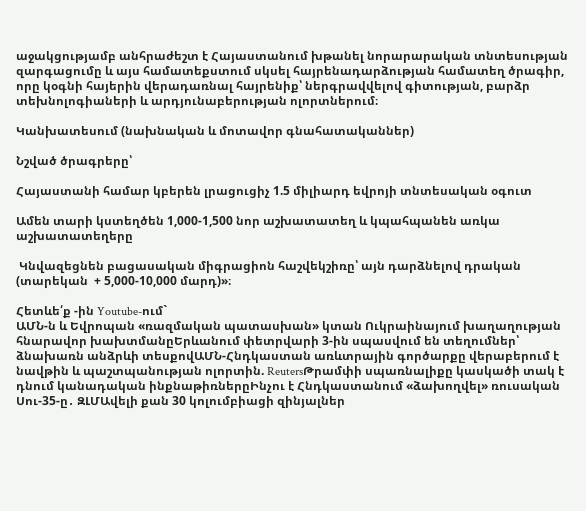աջակցությամբ անհրաժեշտ է Հայաստանում խթանել նորարարական տնտեսության զարգացումը և այս համատեքստում սկսել հայրենադարձության համատեղ ծրագիր, որը կօգնի հայերին վերադառնալ հայրենիք՝ ներգրավվելով գիտության, բարձր տեխնոլոգիաների և արդյունաբերության ոլորտներում։

Կանխատեսում (նախնական և մոտավոր գնահատականներ)

Նշված ծրագրերը՝

Հայաստանի համար կբերեն լրացուցիչ 1.5 միլիարդ եվրոյի տնտեսական օգուտ

Ամեն տարի կստեղծեն 1,000-1,500 նոր աշխատատեղ և կպահպանեն առկա աշխատատեղերը

 Կնվազեցնեն բացասական միգրացիոն հաշվեկշիռը՝ այն դարձնելով դրական (տարեկան  + 5,000-10,000 մարդ)»։

Հետևե՛ք -ին Youtube-ում`
ԱՄՆ-ն և Եվրոպան «ռազմական պատասխան» կտան Ուկրաինայում խաղաղության հնարավոր խախտմանըԵրևանում փետրվարի 3-ին սպասվում են տեղումներ՝ ձնախառն անձրևի տեսքովԱՄՆ-Հնդկաստան առևտրային գործարքը վերաբերում է նավթին և պաշտպանության ոլորտին. ReutersԹրամփի սպառնալիքը կասկածի տակ է դնում կանադական ինքնաթիռներըԻնչու է Հնդկաստանում «ձախողվել» ռուսական Սու-35-ը․ ԶԼՄԱվելի քան 30 կոլումբիացի զինյալներ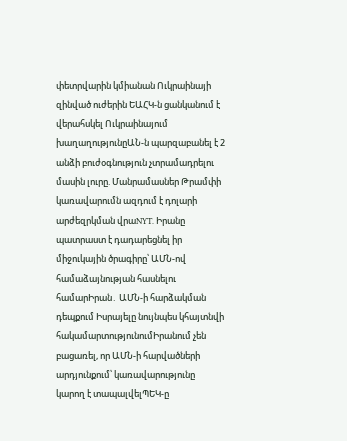փետրվարին կմիանան Ուկրաինայի զինված ուժերին ԵԱՀԿ-ն ցանկանում է վերահսկել Ուկրաինայում խաղաղությունըԱՆ-ն պարզաբանել է 2 անձի բուժօգնություն չտրամադրելու մասին լուրը. Մանրամասներ Թրամփի կառավարումն ազդում է դոլարի արժեզրկման վրաNYT. Իրանը պատրաստ է դադարեցնել իր միջուկային ծրագիրը՝ ԱՄՆ-ով համաձայնության հասնելու համարԻրան․ ԱՄՆ-ի հարձակման դեպքում Իսրայելը նույնպես կհայտնվի հակամարտությունումԻրանում չեն բացառել, որ ԱՄՆ-ի հարվածների արդյունքում՝ կառավարությունը կարող է տապալվելՊԵԿ-ը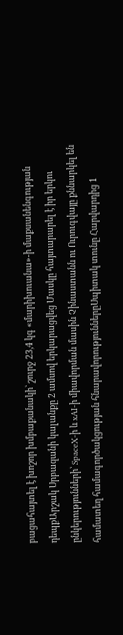բացահայտել է խոշոր խմբաքանակի` շուրջ 23,4 կգ «մարիխուանա»-ի մաքսանենգության դեպքԱրշակ Սրբազանի կալանքը 2 ամսով երկարացվեց Մասկը հայտարարել է իր երկու ընկերությունների՝ SpaceX-ի և xAI-ի միավորման մասին Չինաստանն ու Ուրուգվայը քննարկել են համատեղ համագործակցության հնարավորություններըՍպիտակ տունը Հարվարդից 1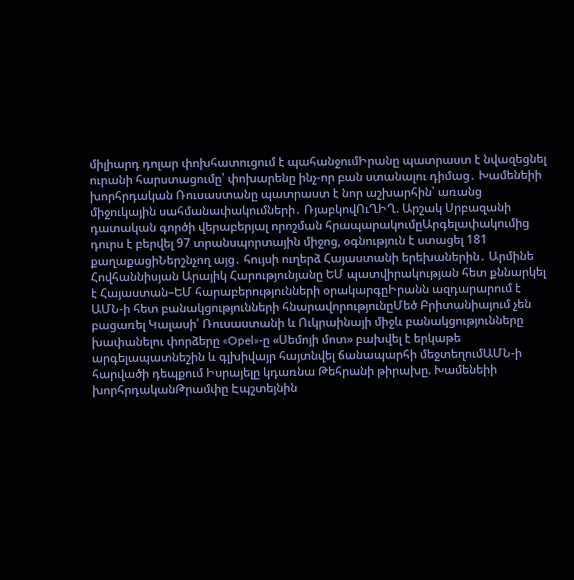միլիարդ դոլար փոխհատուցում է պահանջումԻրանը պատրաստ է նվազեցնել ուրանի հարստացումը՝ փոխարենը ինչ-որ բան ստանալու դիմաց․ Խամենեիի խորհրդական Ռուսաստանը պատրաստ է նոր աշխարհին՝ առանց միջուկային սահմանափակումների․ ՌյաբկովՈւՂԻՂ. Արշակ Սրբազանի դատական գործի վերաբերյալ որոշման հրապարակումըԱրգելափակումից դուրս է բերվել 97 տրանսպորտային միջոց, օգնություն է ստացել 181 քաղաքացիՆերշնչող այց․ հույսի ուղերձ Հայաստանի երեխաներին․ Արմինե Հովհաննիսյան Արայիկ Հարությունյանը ԵՄ պատվիրակության հետ քննարկել է Հայաստան–ԵՄ հարաբերությունների օրակարգըԻրանն ազդարարում է ԱՄՆ-ի հետ բանակցությունների հնարավորությունըՄեծ Բրիտանիայում չեն բացառել Կալասի՝ Ռուսաստանի և Ուկրաինայի միջև բանակցությունները խափանելու փորձերը «Opel»-ը «Սեմոյի մոտ» բախվել է երկաթե արգելապատնեշին և գլխիվայր հայտնվել ճանապարհի մեջտեղումԱՄՆ-ի հարվածի դեպքում Իսրայելը կդառնա Թեհրանի թիրախը. Խամենեիի խորհրդականԹրամփը Էպշտեյնին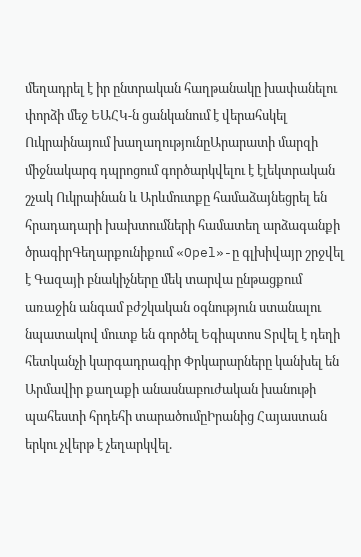մեղադրել է իր ընտրական հաղթանակը խափանելու փորձի մեջ ԵԱՀԿ-ն ցանկանում է վերահսկել Ուկրաինայում խաղաղությունըԱրարատի մարզի միջնակարգ դպրոցում գործարկվելու է էլեկտրական շչակ Ուկրաինան և Արևմուտքը համաձայնեցրել են հրադադարի խախտումների համատեղ արձագանքի ծրագիրԳեղարքունիքում «Opel»-ը գլխիվայր շրջվել է Գազայի բնակիչները մեկ տարվա ընթացքում առաջին անգամ բժշկական օգնություն ստանալու նպատակով մուտք են գործել Եգիպտոս Տրվել է դեղի հետկանչի կարգադրագիր Փրկարարները կանխել են Արմավիր քաղաքի անասնաբուժական խանութի պահեստի հրդեհի տարածումըԻրանից Հայաստան երկու չվերթ է չեղարկվել.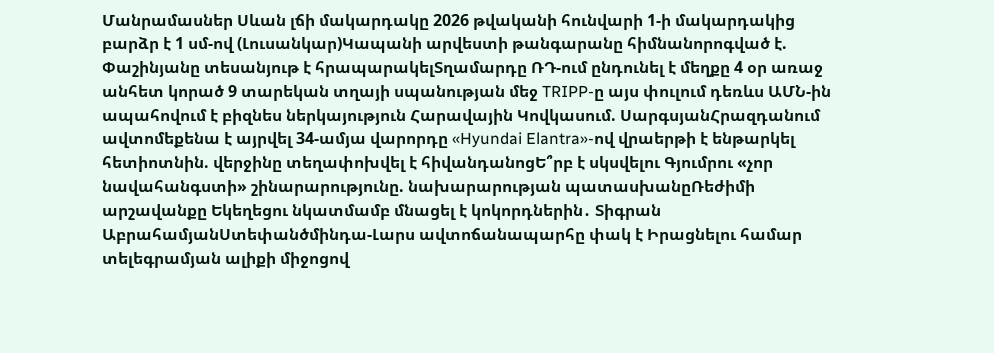Մանրամասներ Սևան լճի մակարդակը 2026 թվականի հունվարի 1-ի մակարդակից բարձր է 1 սմ-ով (Լուսանկար)Կապանի արվեստի թանգարանը հիմնանորոգված է. Փաշինյանը տեսանյութ է հրապարակելՏղամարդը ՌԴ-ում ընդունել է մեղքը 4 օր առաջ անհետ կորած 9 տարեկան տղայի սպանության մեջ TRIPP-ը այս փուլում դեռևս ԱՄՆ-ին ապահովում է բիզնես ներկայություն Հարավային Կովկասում. ՍարգսյանՀրազդանում ավտոմեքենա է այրվել 34-ամյա վարորդը «Hyundai Elantra»-ով վրաերթի է ենթարկել հետիոտնին. վերջինը տեղափոխվել է հիվանդանոցԵ՞րբ է սկսվելու Գյումրու «չոր նավահանգստի» շինարարությունը. նախարարության պատասխանըՌեժիմի արշավանքը Եկեղեցու նկատմամբ մնացել է կոկորդներին․ Տիգրան ԱբրահամյանՍտեփանծմինդա-Լարս ավտոճանապարհը փակ է Իրացնելու համար տելեգրամյան ալիքի միջոցով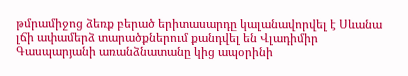թմրամիջոց ձեռք բերած երիտասարդը կալանավորվել է Սևանա լճի ափամերձ տարածքներում քանդվել են Վլադիմիր Գասպարյանի առանձնատանը կից ապօրինի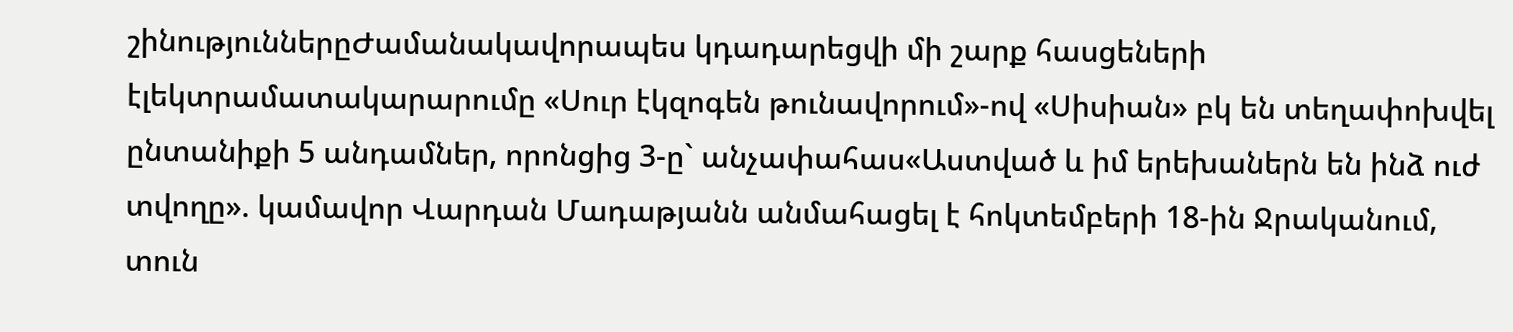շինություններըԺամանակավորապես կդադարեցվի մի շարք հասցեների էլեկտրամատակարարումը «Սուր էկզոգեն թունավորում»-ով «Սիսիան» բկ են տեղափոխվել ընտանիքի 5 անդամներ, որոնցից 3-ը` անչափահաս«Աստված և իմ երեխաներն են ինձ ուժ տվողը». կամավոր Վարդան Մադաթյանն անմահացել է հոկտեմբերի 18-ին Ջրականում, տուն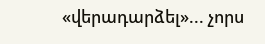«վերադարձել»... չորս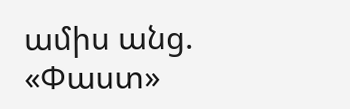ամիս անց. «Փաստ»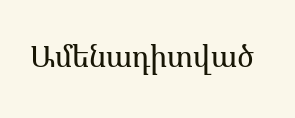Ամենադիտված